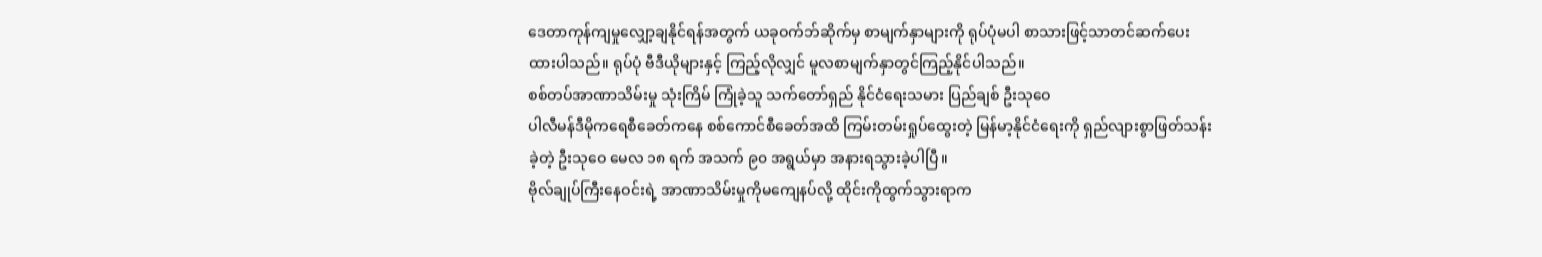ဒေတာကုန်ကျမှုလျှော့ချနိုင်ရန်အတွက် ယခုဝက်ဘ်ဆိုက်မှ စာမျက်နှာများကို ရုပ်ပုံမပါ စာသားဖြင့်သာတင်ဆက်ပေးထားပါသည်။ ရုပ်ပုံ ဗီဒီယိုများနှင့် ကြည့်လိုလျှင် မူလစာမျက်နှာတွင်ကြည့်နိုင်ပါသည်။
စစ်တပ်အာဏာသိမ်းမှု သုံးကြိမ် ကြုံခဲ့သူ သက်တော်ရှည် နိုင်ငံရေးသမား ပြည်ချစ် ဦးသုဝေ
ပါလီမန်ဒီမိုကရေစီခေတ်ကနေ စစ်ကောင်စီခေတ်အထိ ကြမ်းတမ်းရှုပ်ထွေးတဲ့ မြန်မာ့နိုင်ငံရေးကို ရှည်လျားစွာဖြတ်သန်းခဲ့တဲ့ ဦးသုဝေ မေလ ၁၈ ရက် အသက် ၉၀ အရွယ်မှာ အနားရသွားခဲ့ပါပြီ။
ဗိုလ်ချုပ်ကြီးနေဝင်းရဲ့ အာဏာသိမ်းမှုကိုမကျေနပ်လို့ ထိုင်းကိုထွက်သွားရာက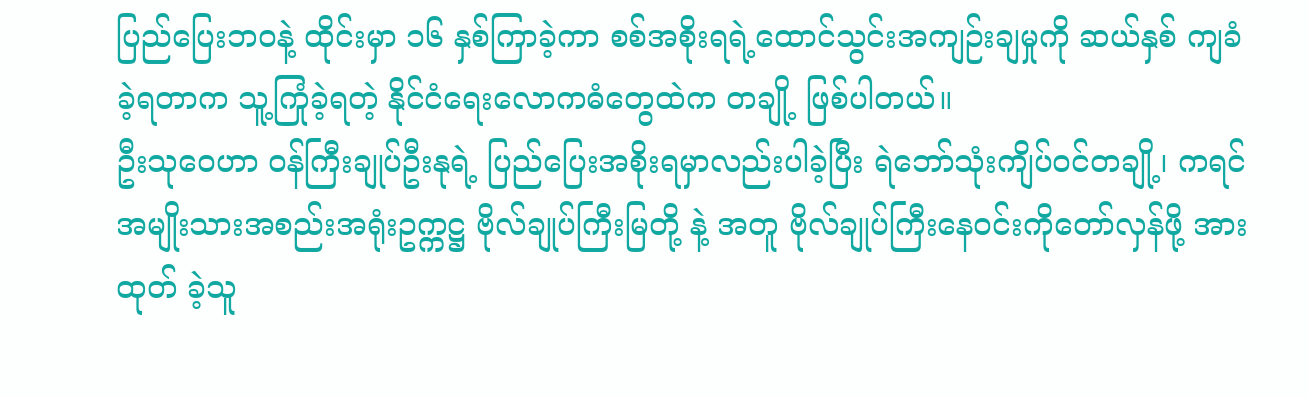ပြည်ပြေးဘဝနဲ့ ထိုင်းမှာ ၁၆ နှစ်ကြာခဲ့ကာ စစ်အစိုးရရဲ့ထောင်သွင်းအကျဉ်းချမှုကို ဆယ်နှစ် ကျခံခဲ့ရတာက သူ့ကြုံခဲ့ရတဲ့ နိုင်ငံရေးလောကဓံတွေထဲက တချို့ ဖြစ်ပါတယ်။
ဦးသုဝေဟာ ဝန်ကြီးချုပ်ဦးနုရဲ့ ပြည်ပြေးအစိုးရမှာလည်းပါခဲ့ပြီး ရဲဘော်သုံးကျိပ်ဝင်တချို့၊ ကရင်အမျိုးသားအစည်းအရုံးဥက္ကဋ္ဌ ဗိုလ်ချုပ်ကြီးမြတို့ နဲ့ အတူ ဗိုလ်ချုပ်ကြီးနေဝင်းကိုတော်လှန်ဖို့ အားထုတ် ခဲ့သူ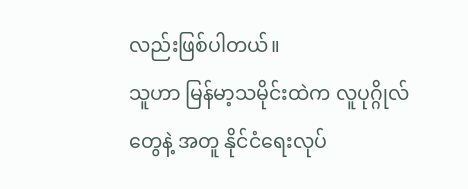လည်းဖြစ်ပါတယ်။
သူဟာ မြန်မာ့သမိုင်းထဲက လူပုဂ္ဂိုလ်တွေနဲ့ အတူ နိုင်ငံရေးလုပ်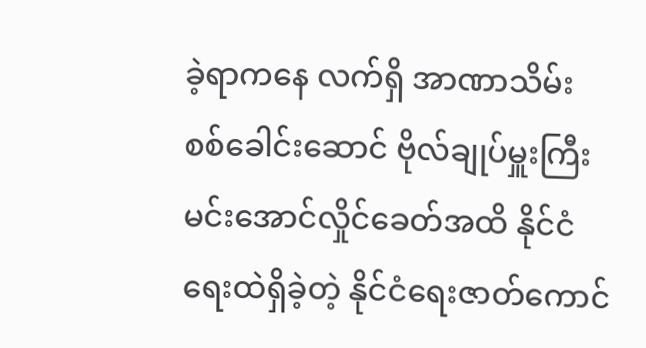ခဲ့ရာကနေ လက်ရှိ အာဏာသိမ်း စစ်ခေါင်းဆောင် ဗိုလ်ချုပ်မှူးကြီးမင်းအောင်လှိုင်ခေတ်အထိ နိုင်ငံရေးထဲရှိခဲ့တဲ့ နိုင်ငံရေးဇာတ်ကောင်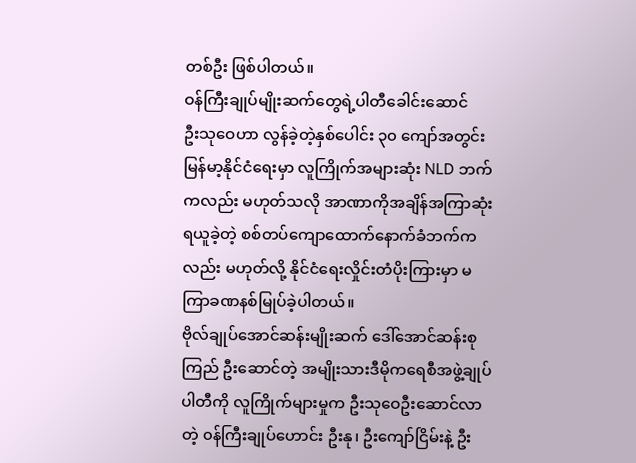တစ်ဦး ဖြစ်ပါတယ်။
ဝန်ကြီးချုပ်မျိုးဆက်တွေရဲ့ပါတီခေါင်းဆောင်
ဦးသုဝေဟာ လွန်ခဲ့တဲ့နှစ်ပေါင်း ၃၀ ကျော်အတွင်း မြန်မာ့နိုင်ငံရေးမှာ လူကြိုက်အများဆုံး NLD ဘက်ကလည်း မဟုတ်သလို အာဏာကိုအချိန်အကြာဆုံးရယူခဲ့တဲ့ စစ်တပ်ကျောထောက်နောက်ခံဘက်ကလည်း မဟုတ်လို့ နိုင်ငံရေးလှိုင်းတံပိုးကြားမှာ မကြာခဏနစ်မြုပ်ခဲ့ပါတယ်။
ဗိုလ်ချုပ်အောင်ဆန်းမျိုးဆက် ဒေါ်အောင်ဆန်းစုကြည် ဦးဆောင်တဲ့ အမျိုးသားဒီမိုကရေစီအဖွဲ့ချုပ်ပါတီကို လူကြိုက်များမှုက ဦးသုဝေဦးဆောင်လာတဲ့ ၀န်ကြီးချုပ်ဟောင်း ဦးနု၊ ဦးကျော်ငြိမ်းနဲ့ ဦး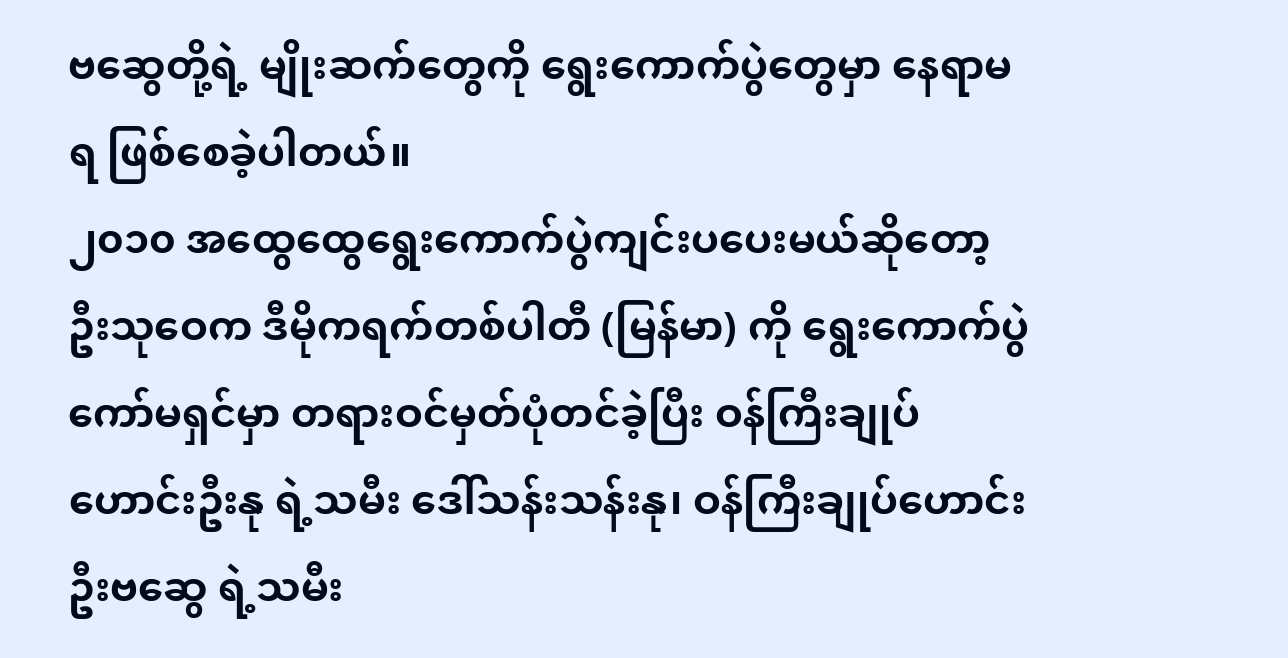ဗဆွေတို့ရဲ့ မျိုးဆက်တွေကို ရွေးကောက်ပွဲတွေမှာ နေရာမရ ဖြစ်စေခဲ့ပါတယ်။
၂၀၁၀ အထွေထွေရွေးကောက်ပွဲကျင်းပပေးမယ်ဆိုတော့ ဦးသုဝေက ဒီမိုကရက်တစ်ပါတီ (မြန်မာ) ကို ရွေးကောက်ပွဲကော်မရှင်မှာ တရားဝင်မှတ်ပုံတင်ခဲ့ပြီး ဝန်ကြီးချုပ်ဟောင်းဦးနု ရဲ့သမီး ဒေါ်သန်းသန်းနု၊ ဝန်ကြီးချုပ်ဟောင်း ဦးဗဆွေ ရဲ့သမီး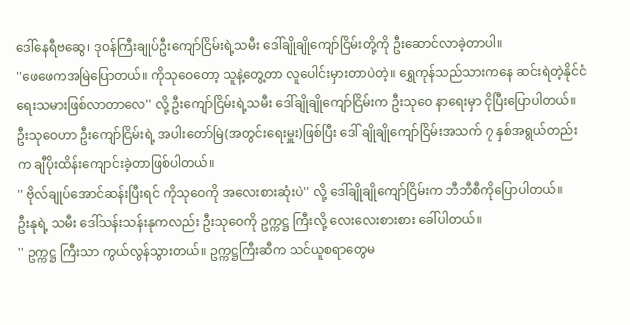ဒေါ်နေရီဗဆွေ၊ ဒုဝန်ကြီးချုပ်ဦးကျော်ငြိမ်းရဲ့သမီး ဒေါ်ချိုချိုကျော်ငြိမ်းတို့ကို ဦးဆောင်လာခဲ့တာပါ။
''ဖေဖေကအမြဲပြောတယ်။ ကိုသုဝေတော့ သူနဲ့တွေ့တာ လူပေါင်းမှားတာပဲတဲ့။ ရွှေကုန်သည်သားကနေ ဆင်းရဲတဲ့နိုင်ငံရေးသမားဖြစ်လာတာလေ'' လို့ ဦးကျော်ငြိမ်းရဲ့သမီး ဒေါ်ချိုချိုကျော်ငြိမ်းက ဦးသုဝေ နာရေးမှာ ငိုပြီးပြောပါတယ်။
ဦးသုဝေဟာ ဦးကျော်ငြိမ်းရဲ့ အပါးတော်မြဲ(အတွင်းရေးမှူး)ဖြစ်ပြီး ဒေါ် ချိုချိုကျော်ငြိမ်းအသက် ၇ နှစ်အရွယ်တည်းက ချီပိုးထိန်းကျောင်းခဲ့တာဖြစ်ပါတယ်။
'' ဗိုလ်ချုပ်အောင်ဆန်းပြီးရင် ကိုသုဝေကို အလေးစားဆုံးပဲ'' လို့ ဒေါ်ချိုချိုကျော်ငြိမ်းက ဘီဘီစီကိုပြောပါတယ်။
ဦးနုရဲ့ သမီး ဒေါ်သန်းသန်းနုကလည်း ဦးသုဝေကို ဥက္ကဋ္ဌ ကြီးလို့ လေးလေးစားစား ခေါ်ပါတယ်။
'' ဥက္ကဋ္ဌ ကြီးသာ ကွယ်လွန်သွားတယ်။ ဥက္ကဋ္ဌကြီးဆီက သင်ယူစရာတွေမ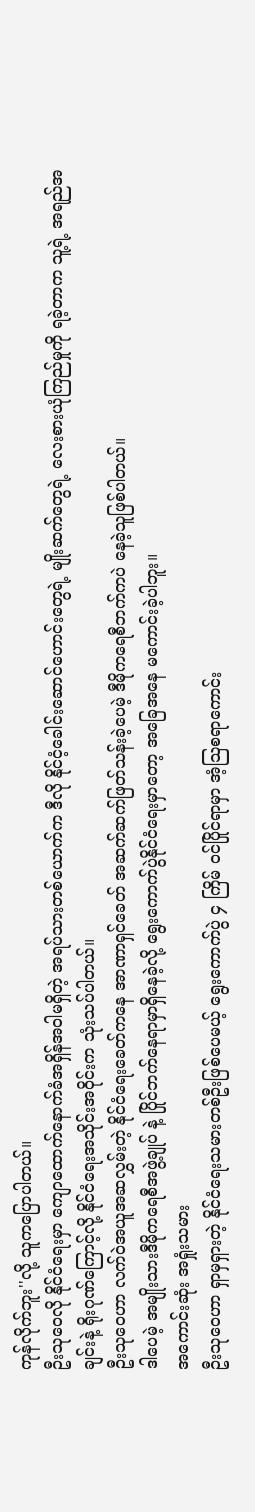ကုန်လိုက်ဘူး''လို့ သူကပြောပါတယ်။
ဦးသုဝေလို နိုင်ငံရေးမှာ ကျောထောက်နောက်ခံအရှိန်အဝါမရှိတဲ့ အရပ်သားတစ်ယောက်က ဒီလို နိုင်ငံ့ခေါင်းဆောင်ဟောင်းတွေရဲ့ မျိုးဆက်တွေရဲ့ လေးစားယုံကြည်မှုကို ရခဲ့တာက သူ့ရဲ့ အရည်အချင်းနဲ့ ရိုးဂုဏ်ကြောင့်လို့ နိုင်ငံရေးအသိုင်းအဝိုင်းက သုံးသပ်ပါတယ်။
ဦးသုဝေဟာ လက်ဝဲအယူအဆလွှမ်းတဲ့ နိုင်ငံရေးခေတ်ကနေ အာဏာရှင်ခေတ် အဆက်ဆက်ဖြတ်သန်းခဲ့ပေမဲ့ ဒီမိုကရေစီဘက်ကပဲ နေခဲ့သူဖြစ်ပါတယ်။
ဒါပေမဲ့ အမျိုးသားဒီမိုကရေစီအဖွဲ့ချုပ် နဲ့ ပြိုင်ဘက်နေရာမှာရှိနေခဲ့လို့ ရွေးကောက်ပွဲနိုင်ငံရေးမှာတော့ အခြေအနေ မကောင်းခဲ့ပါဘူး။
အကောင်းဆုံး အရှုံးသမား
ဦးသုဝေဟာ ရှာမှရှားတဲ့ နိုင်ငံရေးသမားတစ်ဦးဖြစ်ပေမယ့် ရွေးကောက်ပွဲ ၄ ကြိမ် ဝင်ပြိုင်ရာမှာ အံ့သြစရာကောင်း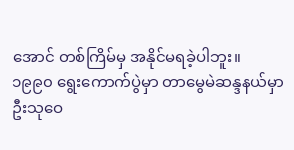အောင် တစ်ကြိမ်မှ အနိုင်မရခဲ့ပါဘူး။
၁၉၉၀ ရွေးကောက်ပွဲမှာ တာမွေမဲဆန္ဒနယ်မှာ ဦးသုဝေ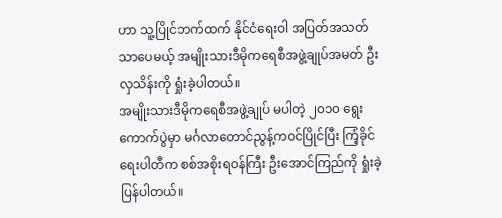ဟာ သူ့ပြိုင်ဘက်ထက် နိုင်ငံရေးဝါ အပြတ်အသတ်သာပေမယ့် အမျိုးသားဒီမိုကရေစီအဖွဲ့ချုပ်အမတ် ဦးလှသိန်းကို ရှုံးခဲ့ပါတယ်။
အမျိုးသားဒီမိုကရေစီအဖွဲ့ချုပ် မပါတဲ့ ၂၀၁၀ ရွေးကောက်ပွဲမှာ မင်္ဂလာတောင်ညွန့်ကဝင်ပြိုင်ပြီး ကြံ့ခိုင်ရေးပါတီက စစ်အစိုးရဝန်ကြီး ဦးအောင်ကြည်ကို ရှုံးခဲ့ပြန်ပါတယ်။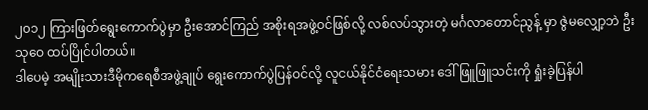၂၀၁၂ ကြားဖြတ်ရွေးကောက်ပွဲမှာ ဦးအောင်ကြည် အစိုးရအဖွဲ့ဝင်ဖြစ်လို့ လစ်လပ်သွားတဲ့ မင်္ဂလာတောင်ညွန့် မှာ ဇွဲမလျှော့ဘဲ ဦးသုဝေ ထပ်ပြိုင်ပါတယ်။
ဒါပေမဲ့ အမျိုးသားဒီမိုကရေစီအဖွဲ့ချုပ် ရွေးကောက်ပွဲပြန်ဝင်လို့ လူငယ်နိုင်ငံရေးသမား ဒေါ်ဖြူဖြူသင်းကို ရှုံးခဲ့ပြန်ပါ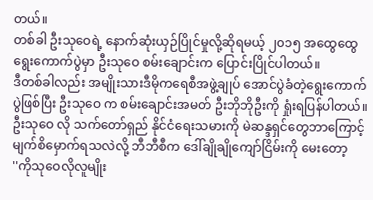တယ်။
တစ်ခါ ဦးသုဝေရဲ့ နောက်ဆုံးယှဉ်ပြိုင်မှုလို့ဆိုရမယ့် ၂၀၁၅ အထွေထွေရွေးကောက်ပွဲမှာ ဦးသုဝေ စမ်းချောင်းက ပြောင်းပြိုင်ပါတယ်။
ဒီတစ်ခါလည်း အမျိုးသားဒီမိုကရေစီအဖွဲ့ချုပ် အောင်ပွဲခံတဲ့ရွေးကောက်ပွဲဖြစ်ပြီး ဦးသုဝေ က စမ်းချောင်းအမတ် ဦးဘိုဘိုဦးကို ရှုံးရပြန်ပါတယ်။
ဦးသုဝေ လို သက်တော်ရှည် နိုင်ငံရေးသမားကို မဲဆန္ဒရှင်တွေဘာကြောင့်မျက်စိမှောက်ရသလဲလို့ ဘီဘီစီက ဒေါ်ချိုချိုကျော်ငြိမ်းကို မေးတော့
''ကိုသုဝေလိုလူမျိုး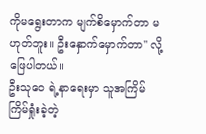ကိုမရွေးတာက မျက်စိမှောက်တာ မဟုတ်ဘူး။ ဦးနှောက်မှောက်တာ'' လို့ ဖြေပါတယ်။
ဦးသုဝေ ရဲ့နာရေးမှာ သူအကြိမ်ကြိမ်ရှုံးခဲ့တဲ့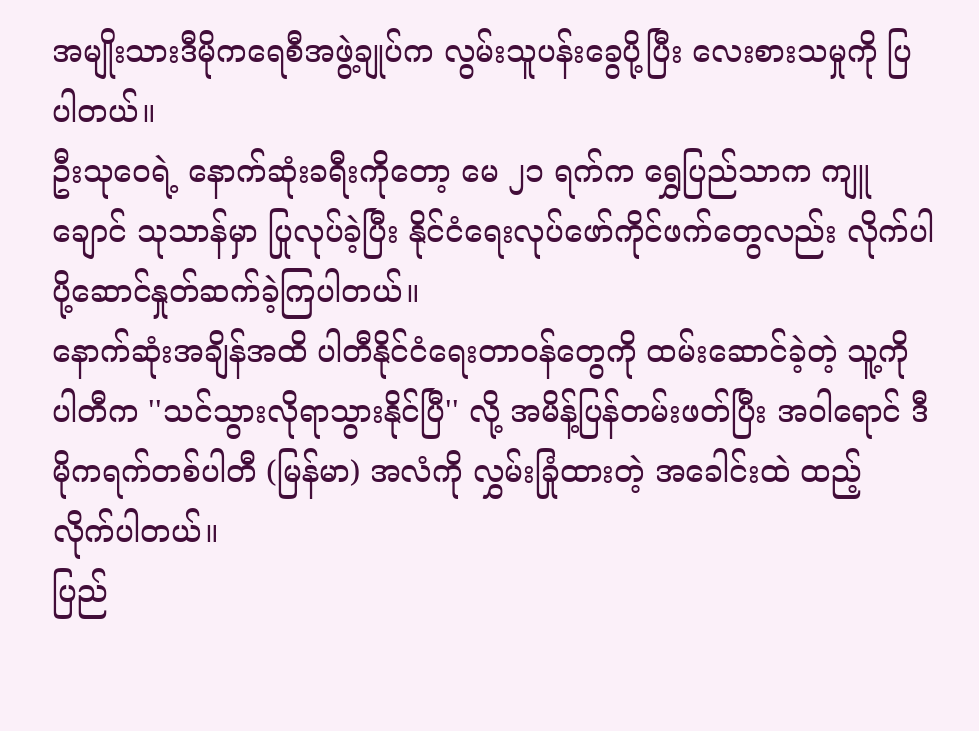အမျိုးသားဒီမိုကရေစီအဖွဲ့ချုပ်က လွမ်းသူပန်းခွေပို့ပြီး လေးစားသမှုကို ပြပါတယ်။
ဦးသုဝေရဲ့ နောက်ဆုံးခရီးကိုတော့ မေ ၂၁ ရက်က ရွှေပြည်သာက ကျူချောင် သုသာန်မှာ ပြုလုပ်ခဲ့ပြီး နိုင်ငံရေးလုပ်ဖော်ကိုင်ဖက်တွေလည်း လိုက်ပါပို့ဆောင်နှုတ်ဆက်ခဲ့ကြပါတယ်။
နောက်ဆုံးအချိန်အထိ ပါတီနိုင်ငံရေးတာ၀န်တွေကို ထမ်းဆောင်ခဲ့တဲ့ သူ့ကို ပါတီက ''သင်သွားလိုရာသွားနိုင်ပြီ'' လို့ အမိန့်ပြန်တမ်းဖတ်ပြီး အဝါရောင် ဒီမိုကရက်တစ်ပါတီ (မြန်မာ) အလံကို လွှမ်းခြုံထားတဲ့ အခေါင်းထဲ ထည့် လိုက်ပါတယ်။
ပြည်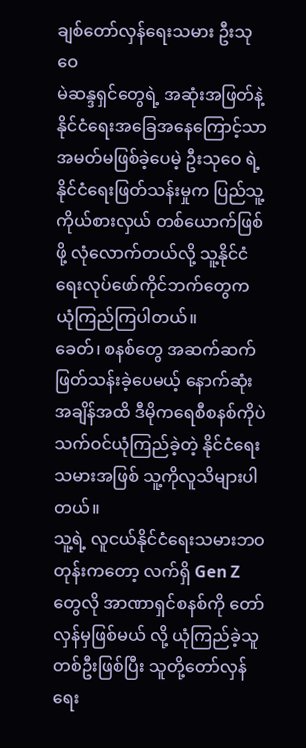ချစ်တော်လှန်ရေးသမား ဦးသုဝေ
မဲဆန္ဒရှင်တွေရဲ့ အဆုံးအဖြတ်နဲ့ နိုင်ငံရေးအခြေအနေကြောင့်သာ အမတ်မဖြစ်ခဲ့ပေမဲ့ ဦးသုဝေ ရဲ့ နိုင်ငံရေးဖြတ်သန်းမှုက ပြည်သူ့ကိုယ်စားလှယ် တစ်ယောက်ဖြစ်ဖို့ လုံလောက်တယ်လို့ သူ့နိုင်ငံရေးလုပ်ဖော်ကိုင်ဘက်တွေက ယုံကြည်ကြပါတယ်။
ခေတ်၊ စနစ်တွေ အဆက်ဆက် ဖြတ်သန်းခဲ့ပေမယ့် နောက်ဆုံးအချိန်အထိ ဒီမိုကရေစီစနစ်ကိုပဲ သက်ဝင်ယုံကြည်ခဲ့တဲ့ နိုင်ငံရေးသမားအဖြစ် သူ့ကိုလူသိများပါတယ်။
သူ့ရဲ့ လူငယ်နိုင်ငံရေးသမားဘဝတုန်းကတော့ လက်ရှိ Gen Z တွေလို အာဏာရှင်စနစ်ကို တော်လှန်မှဖြစ်မယ် လို့ ယုံကြည်ခဲ့သူ တစ်ဦးဖြစ်ပြီး သူတို့တော်လှန်ရေး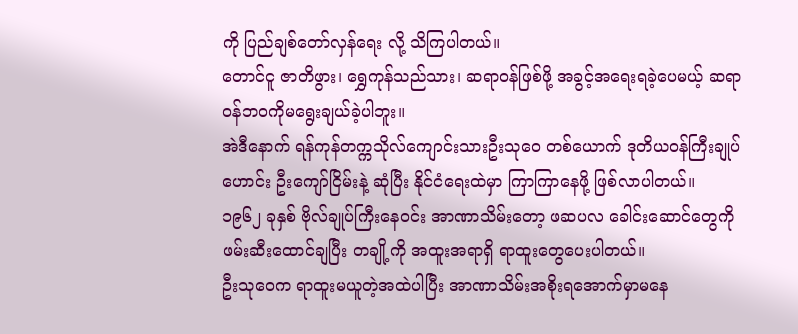ကို ပြည်ချစ်တော်လှန်ရေး လို့ သိကြပါတယ်။
တောင်ငူ ဇာတိဖွား၊ ရွှေကုန်သည်သား၊ ဆရာဝန်ဖြစ်ဖို့ အခွင့်အရေးရခဲ့ပေမယ့် ဆရာ၀န်ဘ၀ကိုမရွေးချယ်ခဲ့ပါဘူး။
အဲဒီနောက် ရန်ကုန်တက္ကသိုလ်ကျောင်းသားဦးသုဝေ တစ်ယောက် ဒုတိယဝန်ကြီးချုပ်ဟောင်း ဦးကျော်ငြိမ်းနဲ့ ဆုံပြီး နိုင်ငံရေးထဲမှာ ကြာကြာနေဖို့ ဖြစ်လာပါတယ်။
၁၉၆၂ ခုနှစ် ဗိုလ်ချုပ်ကြီးနေဝင်း အာဏာသိမ်းတော့ ဖဆပလ ခေါင်းဆောင်တွေကို ဖမ်းဆီးထောင်ချပြီး တချို့ကို အထူးအရာရှိ ရာထူးတွေပေးပါတယ်။
ဦးသုဝေက ရာထူးမယူတဲ့အထဲပါပြီး အာဏာသိမ်းအစိုးရအောက်မှာမနေ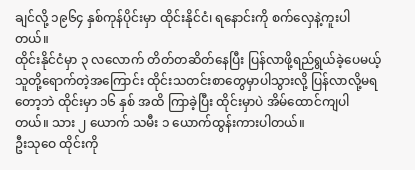ချင်လို့ ၁၉၆၄ နှစ်ကုန်ပိုင်းမှာ ထိုင်းနိုင်ငံ၊ ရနောင်းကို စက်လှေနဲ့ကူးပါတယ်။
ထိုင်းနိုင်ငံမှာ ၃ လလောက် တိတ်တဆိတ်နေပြီး ပြန်လာဖို့ရည်ရွယ်ခဲ့ပေမယ့် သူတို့ရောက်တဲ့အကြောင်း ထိုင်းသတင်းစာတွေမှာပါသွားလို့ ပြန်လာလို့မရတော့ဘဲ ထိုင်းမှာ ၁၆ နှစ် အထိ ကြာခဲ့ပြီး ထိုင်းမှာပဲ အိမ်ထောင်ကျပါတယ်။ သား ၂ ယောက် သမီး ၁ ယောက်ထွန်းကားပါတယ်။
ဦးသုဝေ ထိုင်းကို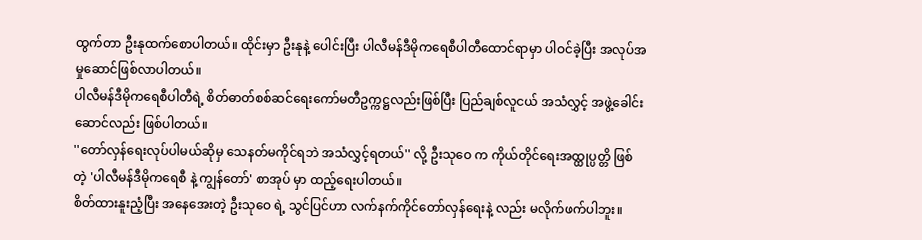ထွက်တာ ဦးနုထက်စောပါတယ်။ ထိုင်းမှာ ဦးနုနဲ့ ပေါင်းပြီး ပါလီမန်ဒီမိုကရေစီပါတီထောင်ရာမှာ ပါဝင်ခဲ့ပြီး အလုပ်အမှုဆောင်ဖြစ်လာပါတယ်။
ပါလီမန်ဒီမိုကရေစီပါတီရဲ့ စိတ်ဓာတ်စစ်ဆင်ရေးကော်မတီဥက္ကဋ္ဌလည်းဖြစ်ပြီး ပြည်ချစ်လူငယ် အသံလွှင့် အဖွဲ့ခေါင်းဆောင်လည်း ဖြစ်ပါတယ်။
''တော်လှန်ရေးလုပ်ပါမယ်ဆိုမှ သေနတ်မကိုင်ရဘဲ အသံလွှင့်ရတယ်'' လို့ ဦးသုဝေ က ကိုယ်တိုင်ရေးအထ္ထုပ္ပတ္တိ ဖြစ်တဲ့ 'ပါလီမန်ဒီမိုကရေစီ နဲ့ ကျွန်တော်' စာအုပ် မှာ ထည့်ရေးပါတယ်။
စိတ်ထားနူးညံ့ပြီး အနေအေးတဲ့ ဦးသုဝေ ရဲ့ သွင်ပြင်ဟာ လက်နက်ကိုင်တော်လှန်ရေးနဲ့ လည်း မလိုက်ဖက်ပါဘူး။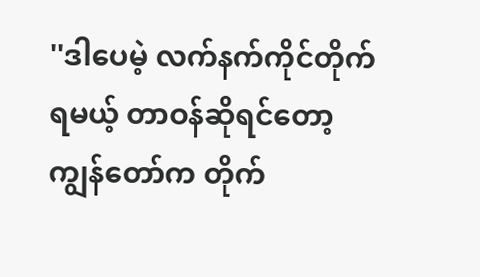''ဒါပေမဲ့ လက်နက်ကိုင်တိုက်ရမယ့် တာဝန်ဆိုရင်တော့ ကျွန်တော်က တိုက်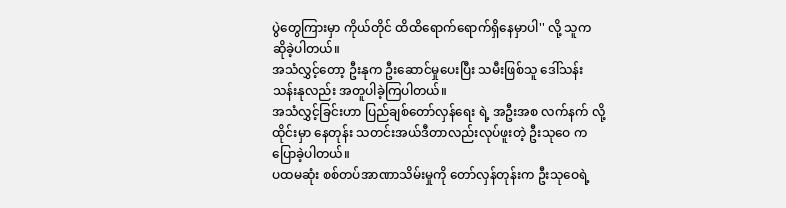ပွဲတွေကြားမှာ ကိုယ်တိုင် ထိထိရောက်ရောက်ရှိနေမှာပါ'' လို့ သူက ဆိုခဲ့ပါတယ်။
အသံလွှင့်တော့ ဦးနုက ဦးဆောင်မှုပေးပြီး သမီးဖြစ်သူ ဒေါ်သန်းသန်းနုလည်း အတူပါခဲ့ကြပါတယ်။
အသံလွှင့်ခြင်းဟာ ပြည်ချစ်တော်လှန်ရေး ရဲ့ အဦးအစ လက်နက် လို့ ထိုင်းမှာ နေတုန်း သတင်းအယ်ဒီတာလည်းလုပ်ဖူးတဲ့ ဦးသုဝေ ကပြောခဲ့ပါတယ်။
ပထမဆုံး စစ်တပ်အာဏာသိမ်းမှုကို တော်လှန်တုန်းက ဦးသုဝေရဲ့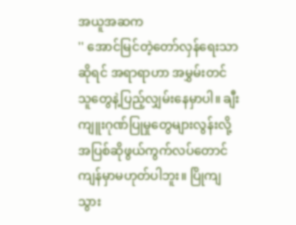အယူအဆက
'' အောင်မြင်တဲ့တော်လှန်ရေးသာဆိုရင် အရာရာဟာ အမွှမ်းတင်သူတွေနဲ့ပြည့်လျှမ်းနေမှာပါ။ ချီးကျူးဂုဏ်ပြုမှုတွေများလွန်းလို့ အပြစ်ဆိုဖွယ်ကွက်လပ်တောင် ကျန်မှာမဟုတ်ပါဘူး။ ပြိုကျသွား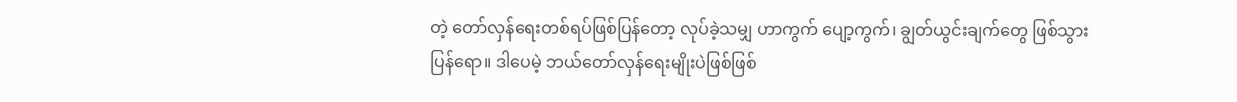တဲ့ တော်လှန်ရေးတစ်ရပ်ဖြစ်ပြန်တော့ လုပ်ခဲ့သမျှ ဟာကွက် ပျော့ကွက်၊ ချွတ်ယွင်းချက်တွေ ဖြစ်သွားပြန်ရော။ ဒါပေမဲ့ ဘယ်တော်လှန်ရေးမျိုးပဲဖြစ်ဖြစ်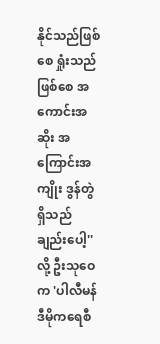နိုင်သည်ဖြစ်စေ ရှုံးသည်ဖြစ်စေ အကောင်းအဆိုး အကြောင်းအကျိုး ဒွန်တွဲရှိသည်ချည်းပေါ့'' လို့ ဦးသုဝေက 'ပါလီမန်ဒီမိုကရေစီ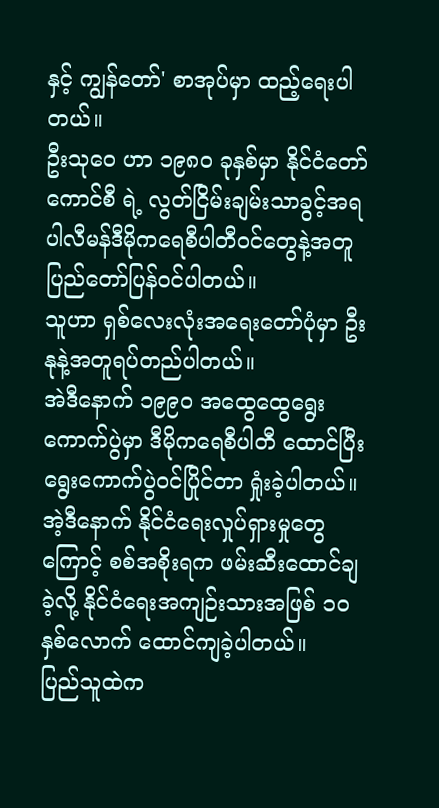နှင့် ကျွန်တော်' စာအုပ်မှာ ထည့်ရေးပါတယ်။
ဦးသုဝေ ဟာ ၁၉၈၀ ခုနှစ်မှာ နိုင်ငံတော်ကောင်စီ ရဲ့ လွတ်ငြိမ်းချမ်းသာခွင့်အရ ပါလီမန်ဒီမိုကရေစီပါတီဝင်တွေနဲ့အတူ ပြည်တော်ပြန်ဝင်ပါတယ်။
သူဟာ ရှစ်လေးလုံးအရေးတော်ပုံမှာ ဦးနုနဲ့အတူရပ်တည်ပါတယ်။
အဲဒီနောက် ၁၉၉၀ အထွေထွေရွေးကောက်ပွဲမှာ ဒီမိုကရေစီပါတီ ထောင်ပြီး ရွေးကောက်ပွဲဝင်ပြိုင်တာ ရှုံးခဲ့ပါတယ်။
အဲ့ဒီနောက် နိုင်ငံရေးလှုပ်ရှားမှုတွေကြောင့် စစ်အစိုးရက ဖမ်းဆီးထောင်ချခဲ့လို့ နိုင်ငံရေးအကျဉ်းသားအဖြစ် ၁၀ နှစ်လောက် ထောင်ကျခဲ့ပါတယ်။
ပြည်သူထဲက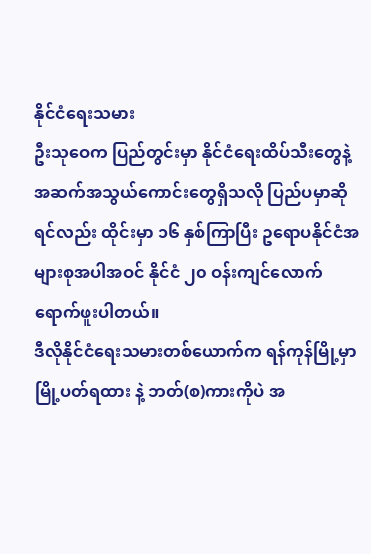နိုင်ငံရေးသမား
ဦးသုဝေက ပြည်တွင်းမှာ နိုင်ငံရေးထိပ်သီးတွေနဲ့ အဆက်အသွယ်ကောင်းတွေရှိသလို ပြည်ပမှာဆိုရင်လည်း ထိုင်းမှာ ၁၆ နှစ်ကြာပြီး ဥရောပနိုင်ငံအများစုအပါအဝင် နိုင်ငံ ၂၀ ဝန်းကျင်လောက် ရောက်ဖူးပါတယ်။
ဒီလိုနိုင်ငံရေးသမားတစ်ယောက်က ရန်ကုန်မြို့မှာ မြို့ပတ်ရထား နဲ့ ဘတ်(စ)ကားကိုပဲ အ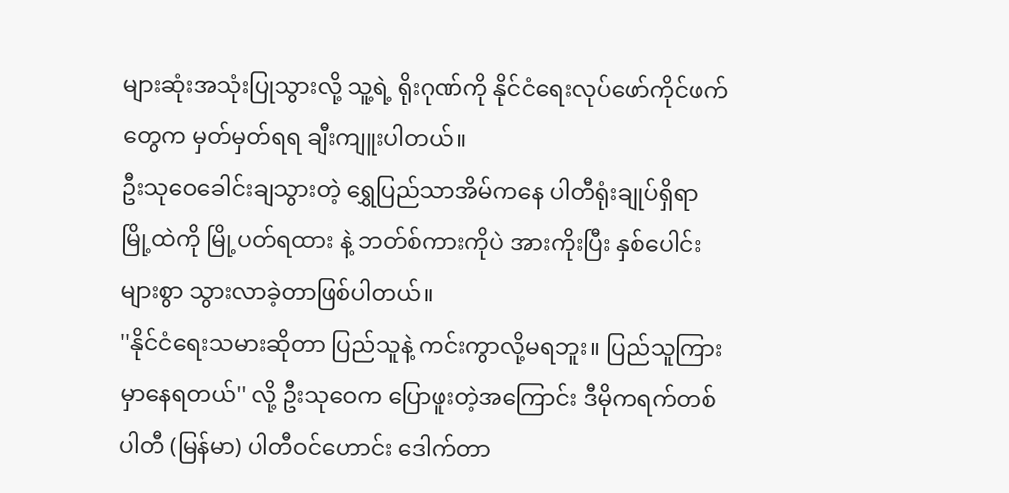များဆုံးအသုံးပြုသွားလို့ သူ့ရဲ့ ရိုးဂုဏ်ကို နိုင်ငံရေးလုပ်ဖော်ကိုင်ဖက်တွေက မှတ်မှတ်ရရ ချီးကျူးပါတယ်။
ဦးသုဝေခေါင်းချသွားတဲ့ ရွှေပြည်သာအိမ်ကနေ ပါတီရုံးချုပ်ရှိရာ မြို့ထဲကို မြို့ပတ်ရထား နဲ့ ဘတ်စ်ကားကိုပဲ အားကိုးပြီး နှစ်ပေါင်းများစွာ သွားလာခဲ့တာဖြစ်ပါတယ်။
''နိုင်ငံရေးသမားဆိုတာ ပြည်သူနဲ့ ကင်းကွာလို့မရဘူး။ ပြည်သူကြားမှာနေရတယ်'' လို့ ဦးသုဝေက ပြောဖူးတဲ့အကြောင်း ဒီမိုကရက်တစ်ပါတီ (မြန်မာ) ပါတီဝင်ဟောင်း ဒေါက်တာ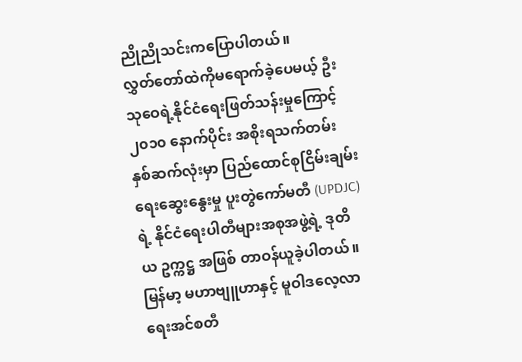ညိုညိုသင်းကပြောပါတယ်။
လွှတ်တော်ထဲကိုမရောက်ခဲ့ပေမယ့် ဦးသုဝေရဲ့နိုင်ငံရေးဖြတ်သန်းမှုကြောင့် ၂၀၁၀ နောက်ပိုင်း အစိုးရသက်တမ်း နှစ်ဆက်လုံးမှာ ပြည်ထောင်စုငြိမ်းချမ်းရေးဆွေးနွေးမှု ပူးတွဲကော်မတီ (UPDJC) ရဲ့ နိုင်ငံရေးပါတီများအစုအဖွဲ့ရဲ့ ဒုတိယ ဥက္ကဋ္ဌ အဖြစ် တာဝန်ယူခဲ့ပါတယ်။
မြန်မာ့ မဟာဗျူဟာနှင့် မူဝါဒလေ့လာရေးအင်စတီ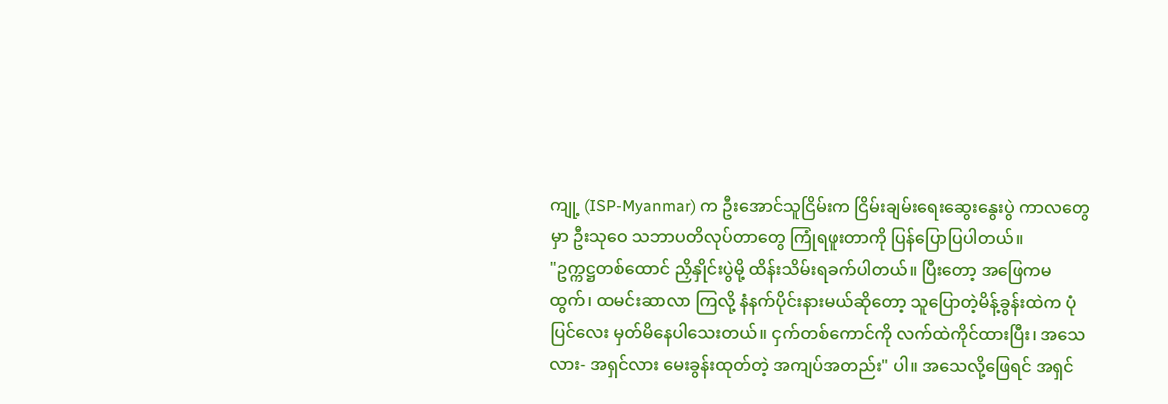ကျု့ (ISP-Myanmar) က ဦးအောင်သူငြိမ်းက ငြိမ်းချမ်းရေးဆွေးနွေးပွဲ ကာလတွေမှာ ဦးသုဝေ သဘာပတိလုပ်တာတွေ ကြုံရဖူးတာကို ပြန်ပြောပြပါတယ်။
"ဥက္ကဋ္ဌတစ်ထောင် ညှိနှိုင်းပွဲမို့ ထိန်းသိမ်းရခက်ပါတယ်။ ပြီးတော့ အဖြေကမထွက်၊ ထမင်းဆာလာ ကြလို့ နံနက်ပိုင်းနားမယ်ဆိုတော့ သူပြောတဲ့မိန့်ခွန်းထဲက ပုံပြင်လေး မှတ်မိနေပါသေးတယ်။ ငှက်တစ်ကောင်ကို လက်ထဲကိုင်ထားပြီး၊ အသေလား- အရှင်လား မေးခွန်းထုတ်တဲ့ အကျပ်အတည်း" ပါ။ အသေလို့ဖြေရင် အရှင်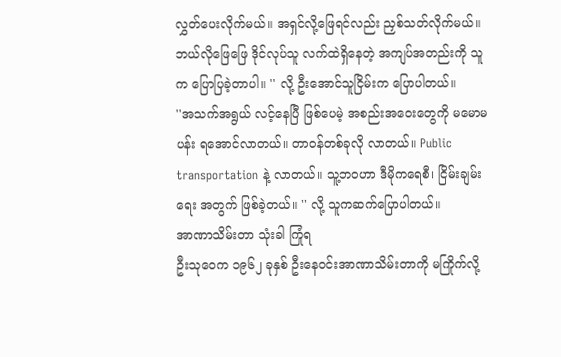လွှတ်ပေးလိုက်မယ်။ အရှင်လို့ဖြေရင်လည်း ညှစ်သတ်လိုက်မယ်။ ဘယ်လိုဖြေဖြေ ဒိုင်လုပ်သူ လက်ထဲရှိနေတဲ့ အကျပ်အတည်းကို သူက ပြောပြခဲ့တာပါ။ '' လို့ ဦးအောင်သူငြိမ်းက ပြောပါတယ်။
''အသက်အရွယ် လင့်နေပြီ ဖြစ်ပေမဲ့ အစည်းအဝေးတွေကို မမောမပန်း ရအောင်လာတယ်။ တာဝန်တစ်ခုလို လာတယ်။ Public transportation နဲ့ လာတယ်။ သူ့ဘဝဟာ ဒီမိုကရေစီ၊ ငြိမ်းချမ်းရေး အတွက် ဖြစ်ခဲ့တယ်။ '' လို့ သူကဆက်ပြောပါတယ်။
အာဏာသိမ်းတာ သုံးခါ ကြုံရ
ဦးသုဝေက ၁၉၆၂ ခုနှစ် ဦးနေဝင်းအာဏာသိမ်းတာကို မကြိုက်လို့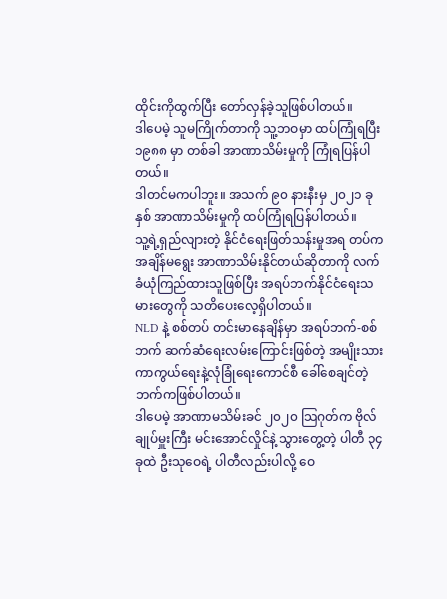ထိုင်းကိုထွက်ပြီး တော်လှန်ခဲ့သူဖြစ်ပါတယ်။
ဒါပေမဲ့ သူမကြိုက်တာကို သူ့ဘဝမှာ ထပ်ကြုံရပြီး ၁၉၈၈ မှာ တစ်ခါ အာဏာသိမ်းမှုကို ကြုံရပြန်ပါတယ်။
ဒါတင်မကပါဘူး။ အသက် ၉၀ နားနီးမှ ၂၀၂၁ ခုနှစ် အာဏာသိမ်းမှုကို ထပ်ကြုံရပြန်ပါတယ်။
သူ့ရဲ့ရှည်လျားတဲ့ နိုင်ငံရေးဖြတ်သန်းမှုအရ တပ်ကအချိန်မရွေး အာဏာသိမ်းနိုင်တယ်ဆိုတာကို လက်ခံယုံကြည်ထားသူဖြစ်ပြီး အရပ်ဘက်နိုင်ငံရေးသမားတွေကို သတိပေးလေ့ရှိပါတယ်။
NLD နဲ့ စစ်တပ် တင်းမာနေချိန်မှာ အရပ်ဘက်-စစ်ဘက် ဆက်ဆံရေးလမ်းကြောင်းဖြစ်တဲ့ အမျိုးသားကာကွယ်ရေးနဲ့လုံခြုံရေးကောင်စီ ခေါ်စေချင်တဲ့ဘက်ကဖြစ်ပါတယ်။
ဒါပေမဲ့ အာဏာမသိမ်းခင် ၂၀၂၀ သြဂုတ်က ဗိုလ်ချုပ်မှူးကြီး မင်းအောင်လှိုင်နဲ့ သွားတွေ့တဲ့ ပါတီ ၃၄ ခုထဲ ဦးသုဝေရဲ့ ပါတီလည်းပါလို့ ဝေ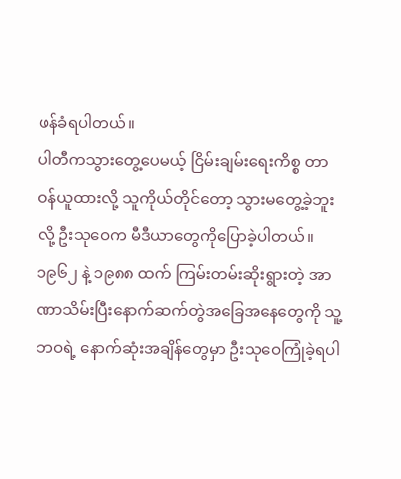ဖန်ခံရပါတယ်။
ပါတီကသွားတွေ့ပေမယ့် ငြိမ်းချမ်းရေးကိစ္စ တာဝန်ယူထားလို့ သူကိုယ်တိုင်တော့ သွားမတွေ့ခဲ့ဘူးလို့ ဦးသုဝေက မီဒီယာတွေကိုပြောခဲ့ပါတယ်။
၁၉၆၂ နဲ့ ၁၉၈၈ ထက် ကြမ်းတမ်းဆိုးရွားတဲ့ အာဏာသိမ်းပြီးနောက်ဆက်တွဲအခြေအနေတွေကို သူ့ဘဝရဲ့ နောက်ဆုံးအချိန်တွေမှာ ဦးသုဝေကြုံခဲ့ရပါ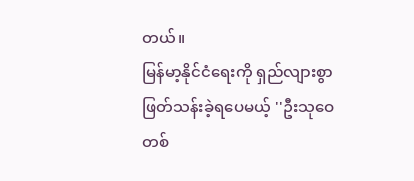တယ်။
မြန်မာ့နိုင်ငံရေးကို ရှည်လျားစွာဖြတ်သန်းခဲ့ရပေမယ့် ''ဦးသုဝေတစ်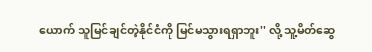ယောက် သူမြင်ချင်တဲ့နိုင်ငံကို မြင်မသွားရရှာဘူး'' လို့ သူ့မိတ်ဆွေ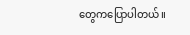တွေကပြောပါတယ်။